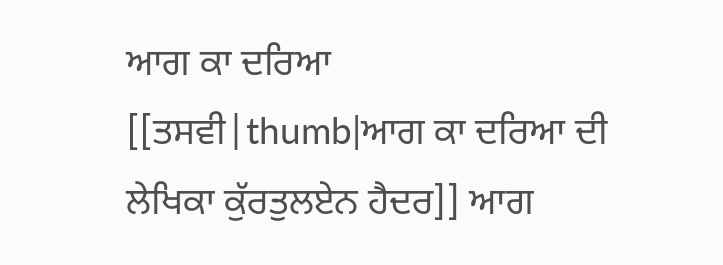ਆਗ ਕਾ ਦਰਿਆ
[[ਤਸਵੀ|thumb|ਆਗ ਕਾ ਦਰਿਆ ਦੀ ਲੇਖਿਕਾ ਕੁੱਰਤੁਲਏਨ ਹੈਦਰ]] ਆਗ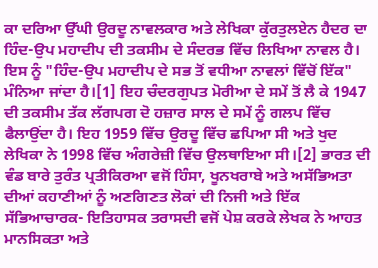ਕਾ ਦਰਿਆ ਉੱਘੀ ਉਰਦੂ ਨਾਵਲਕਾਰ ਅਤੇ ਲੇਖਿਕਾ ਕੁੱਰਤੁਲਏਨ ਹੈਦਰ ਦਾ ਹਿੰਦ-ਉਪ ਮਹਾਦੀਪ ਦੀ ਤਕਸੀਮ ਦੇ ਸੰਦਰਭ ਵਿੱਚ ਲਿਖਿਆ ਨਾਵਲ ਹੈ। ਇਸ ਨੂੰ "ਹਿੰਦ-ਉਪ ਮਹਾਦੀਪ ਦੇ ਸਭ ਤੋਂ ਵਧੀਆ ਨਾਵਲਾਂ ਵਿੱਚੋਂ ਇੱਕ" ਮੰਨਿਆ ਜਾਂਦਾ ਹੈ।[1] ਇਹ ਚੰਦਰਗੁਪਤ ਮੋਰੀਆ ਦੇ ਸਮੇਂ ਤੋਂ ਲੈ ਕੇ 1947 ਦੀ ਤਕਸੀਮ ਤੱਕ ਲੱਗਪਗ ਦੋ ਹਜ਼ਾਰ ਸਾਲ ਦੇ ਸਮੇਂ ਨੂੰ ਗਲਪ ਵਿੱਚ ਫੈਲਾਉਂਦਾ ਹੈ। ਇਹ 1959 ਵਿੱਚ ਉਰਦੂ ਵਿੱਚ ਛਪਿਆ ਸੀ ਅਤੇ ਖੁਦ ਲੇਖਿਕਾ ਨੇ 1998 ਵਿੱਚ ਅੰਗਰੇਜ਼ੀ ਵਿੱਚ ਉਲਥਾਇਆ ਸੀ।[2] ਭਾਰਤ ਦੀ ਵੰਡ ਬਾਰੇ ਤੁਰੰਤ ਪ੍ਰਤੀਕਿਰਆ ਵਜੋਂ ਹਿੰਸਾ, ਖੂਨਖਰਾਬੇ ਅਤੇ ਅਸੱਭਿਅਤਾ ਦੀਆਂ ਕਹਾਣੀਆਂ ਨੂੰ ਅਣਗਿਣਤ ਲੋਕਾਂ ਦੀ ਨਿਜੀ ਅਤੇ ਇੱਕ ਸੱਭਿਆਚਾਰਕ- ਇਤਿਹਾਸਕ ਤਰਾਸਦੀ ਵਜੋਂ ਪੇਸ਼ ਕਰਕੇ ਲੇਖਕ ਨੇ ਆਹਤ ਮਾਨਸਿਕਤਾ ਅਤੇ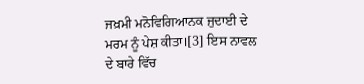ਜਖ਼ਮੀ ਮਨੋਵਿਗਿਆਨਕ ਜੁਦਾਈ ਦੇ ਮਰਮ ਨੂੰ ਪੇਸ਼ ਕੀਤਾ।[3] ਇਸ ਨਾਵਲ ਦੇ ਬਾਰੇ ਵਿੱਚ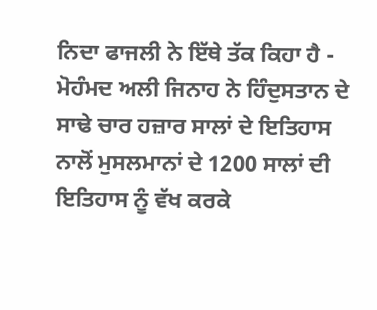ਨਿਦਾ ਫਾਜਲੀ ਨੇ ਇੱਥੇ ਤੱਕ ਕਿਹਾ ਹੈ - ਮੋਹੰਮਦ ਅਲੀ ਜਿਨਾਹ ਨੇ ਹਿੰਦੁਸਤਾਨ ਦੇ ਸਾਢੇ ਚਾਰ ਹਜ਼ਾਰ ਸਾਲਾਂ ਦੇ ਇਤਿਹਾਸ ਨਾਲੋਂ ਮੁਸਲਮਾਨਾਂ ਦੇ 1200 ਸਾਲਾਂ ਦੀ ਇਤਿਹਾਸ ਨੂੰ ਵੱਖ ਕਰਕੇ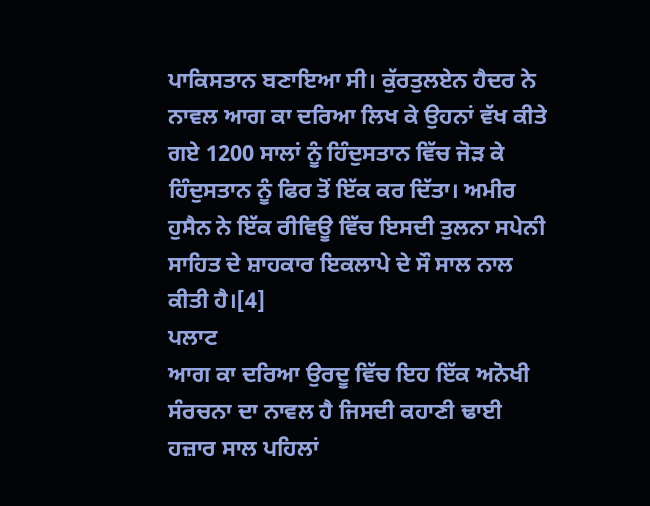ਪਾਕਿਸਤਾਨ ਬਣਾਇਆ ਸੀ। ਕੁੱਰਤੁਲਏਨ ਹੈਦਰ ਨੇ ਨਾਵਲ ਆਗ ਕਾ ਦਰਿਆ ਲਿਖ ਕੇ ਉਹਨਾਂ ਵੱਖ ਕੀਤੇ ਗਏ 1200 ਸਾਲਾਂ ਨੂੰ ਹਿੰਦੁਸਤਾਨ ਵਿੱਚ ਜੋੜ ਕੇ ਹਿੰਦੁਸਤਾਨ ਨੂੰ ਫਿਰ ਤੋਂ ਇੱਕ ਕਰ ਦਿੱਤਾ। ਅਮੀਰ ਹੁਸੈਨ ਨੇ ਇੱਕ ਰੀਵਿਊ ਵਿੱਚ ਇਸਦੀ ਤੁਲਨਾ ਸਪੇਨੀ ਸਾਹਿਤ ਦੇ ਸ਼ਾਹਕਾਰ ਇਕਲਾਪੇ ਦੇ ਸੌ ਸਾਲ ਨਾਲ ਕੀਤੀ ਹੈ।[4]
ਪਲਾਟ
ਆਗ ਕਾ ਦਰਿਆ ਉਰਦੂ ਵਿੱਚ ਇਹ ਇੱਕ ਅਨੋਖੀ ਸੰਰਚਨਾ ਦਾ ਨਾਵਲ ਹੈ ਜਿਸਦੀ ਕਹਾਣੀ ਢਾਈ ਹਜ਼ਾਰ ਸਾਲ ਪਹਿਲਾਂ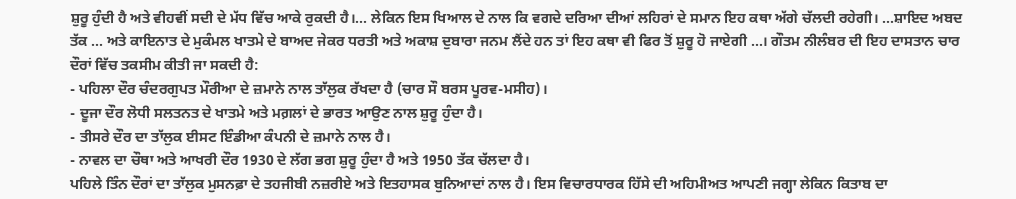ਸ਼ੁਰੂ ਹੁੰਦੀ ਹੈ ਅਤੇ ਵੀਹਵੀਂ ਸਦੀ ਦੇ ਮੱਧ ਵਿੱਚ ਆਕੇ ਰੁਕਦੀ ਹੈ।... ਲੇਕਿਨ ਇਸ ਖਿਆਲ ਦੇ ਨਾਲ ਕਿ ਵਗਦੇ ਦਰਿਆ ਦੀਆਂ ਲਹਿਰਾਂ ਦੇ ਸਮਾਨ ਇਹ ਕਥਾ ਅੱਗੇ ਚੱਲਦੀ ਰਹੇਗੀ। ...ਸ਼ਾਇਦ ਅਬਦ ਤੱਕ ... ਅਤੇ ਕਾਇਨਾਤ ਦੇ ਮੁਕੰਮਲ ਖਾਤਮੇ ਦੇ ਬਾਅਦ ਜੇਕਰ ਧਰਤੀ ਅਤੇ ਅਕਾਸ਼ ਦੁਬਾਰਾ ਜਨਮ ਲੈਂਦੇ ਹਨ ਤਾਂ ਇਹ ਕਥਾ ਵੀ ਫਿਰ ਤੋਂ ਸ਼ੁਰੂ ਹੋ ਜਾਏਗੀ ...। ਗੌਤਮ ਨੀਲੰਬਰ ਦੀ ਇਹ ਦਾਸਤਾਨ ਚਾਰ ਦੌਰਾਂ ਵਿੱਚ ਤਕਸੀਮ ਕੀਤੀ ਜਾ ਸਕਦੀ ਹੈ:
- ਪਹਿਲਾ ਦੌਰ ਚੰਦਰਗੁਪਤ ਮੌਰੀਆ ਦੇ ਜ਼ਮਾਨੇ ਨਾਲ ਤਾੱਲੁਕ ਰੱਖਦਾ ਹੈ (ਚਾਰ ਸੌ ਬਰਸ ਪੂਰਵ-ਮਸੀਹ)।
- ਦੂਜਾ ਦੌਰ ਲੋਧੀ ਸਲਤਨਤ ਦੇ ਖਾਤਮੇ ਅਤੇ ਮਗ਼ਲਾਂ ਦੇ ਭਾਰਤ ਆਉਣ ਨਾਲ ਸ਼ੁਰੂ ਹੁੰਦਾ ਹੈ।
- ਤੀਸਰੇ ਦੌਰ ਦਾ ਤਾੱਲੁਕ ਈਸਟ ਇੰਡੀਆ ਕੰਪਨੀ ਦੇ ਜ਼ਮਾਨੇ ਨਾਲ ਹੈ।
- ਨਾਵਲ ਦਾ ਚੌਥਾ ਅਤੇ ਆਖਰੀ ਦੌਰ 1930 ਦੇ ਲੱਗ ਭਗ ਸ਼ੁਰੂ ਹੁੰਦਾ ਹੈ ਅਤੇ 1950 ਤੱਕ ਚੱਲਦਾ ਹੈ।
ਪਹਿਲੇ ਤਿੰਨ ਦੌਰਾਂ ਦਾ ਤਾੱਲੁਕ ਮੁਸਨਫ਼ਾ ਦੇ ਤਹਜੀਬੀ ਨਜ਼ਰੀਏ ਅਤੇ ਇਤਹਾਸਕ ਬੁਨਿਆਦਾਂ ਨਾਲ ਹੈ। ਇਸ ਵਿਚਾਰਧਾਰਕ ਹਿੱਸੇ ਦੀ ਅਹਿਮੀਅਤ ਆਪਣੀ ਜਗ੍ਹਾ ਲੇਕਿਨ ਕਿਤਾਬ ਦਾ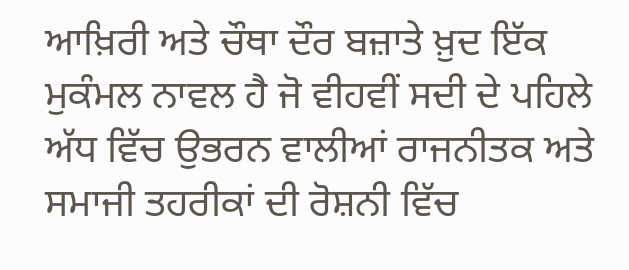ਆਖ਼ਿਰੀ ਅਤੇ ਚੌਥਾ ਦੌਰ ਬਜ਼ਾਤੇ ਖ਼ੁਦ ਇੱਕ ਮੁਕੰਮਲ ਨਾਵਲ ਹੈ ਜੋ ਵੀਹਵੀਂ ਸਦੀ ਦੇ ਪਹਿਲੇ ਅੱਧ ਵਿੱਚ ਉਭਰਨ ਵਾਲੀਆਂ ਰਾਜਨੀਤਕ ਅਤੇ ਸਮਾਜੀ ਤਹਰੀਕਾਂ ਦੀ ਰੋਸ਼ਨੀ ਵਿੱਚ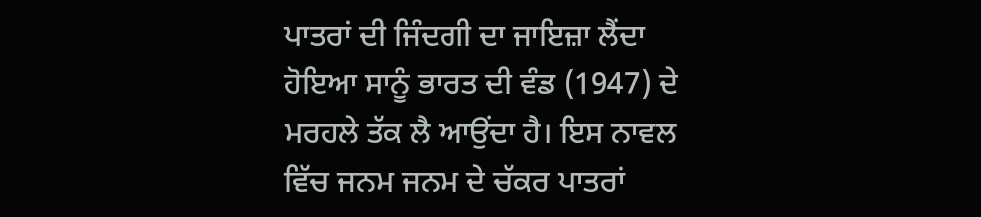ਪਾਤਰਾਂ ਦੀ ਜਿੰਦਗੀ ਦਾ ਜਾਇਜ਼ਾ ਲੈਂਦਾ ਹੋਇਆ ਸਾਨੂੰ ਭਾਰਤ ਦੀ ਵੰਡ (1947) ਦੇ ਮਰਹਲੇ ਤੱਕ ਲੈ ਆਉਂਦਾ ਹੈ। ਇਸ ਨਾਵਲ ਵਿੱਚ ਜਨਮ ਜਨਮ ਦੇ ਚੱਕਰ ਪਾਤਰਾਂ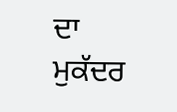ਦਾ ਮੁਕੱਦਰ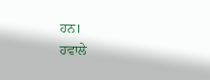ਹਨ।
ਹਵਾਲੇ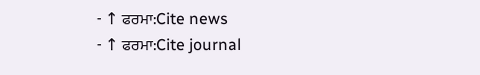- ↑ ਫਰਮਾ:Cite news
- ↑ ਫਰਮਾ:Cite journal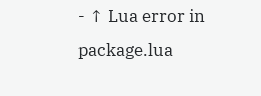- ↑ Lua error in package.lua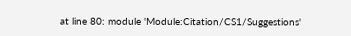at line 80: module 'Module:Citation/CS1/Suggestions'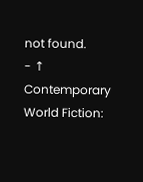not found.
- ↑ Contemporary World Fiction: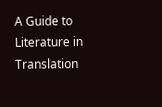A Guide to Literature in Translation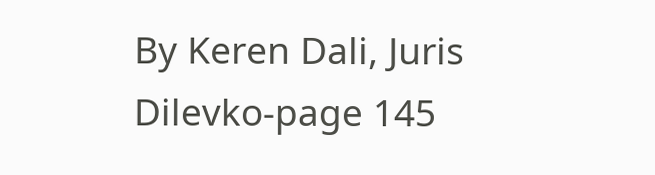By Keren Dali, Juris Dilevko-page 145